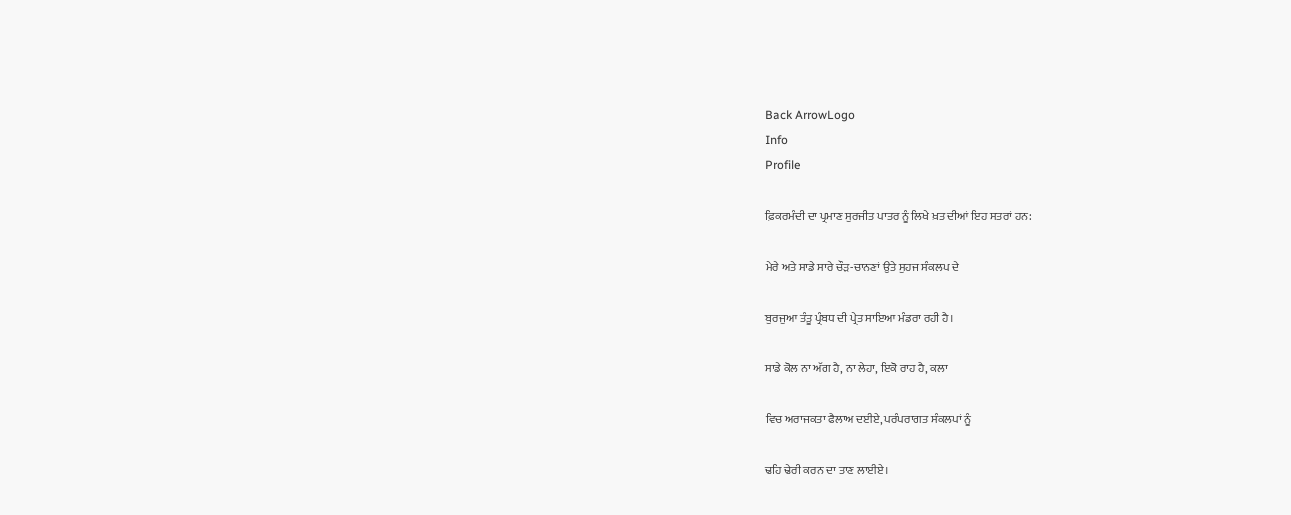Back ArrowLogo
Info
Profile

ਫ਼ਿਕਰਮੰਦੀ ਦਾ ਪ੍ਰਮਾਣ ਸੁਰਜੀਤ ਪਾਤਰ ਨੂੰ ਲਿਖੇ ਖ਼ਤ ਦੀਆਂ ਇਹ ਸਤਰਾਂ ਹਨ:

ਮੇਰੇ ਅਤੇ ਸਾਡੇ ਸਾਰੇ ਚੌੜ-ਚਾਨਣਾਂ ਉਤੇ ਸੁਹਜ ਸੰਕਲਪ ਦੇ

ਬੁਰਜੁਆ ਤੰਤੂ ਪ੍ਰੰਬਧ ਦੀ ਪ੍ਰੇਤ ਸਾਇਆ ਮੰਡਰਾ ਰਹੀ ਹੈ।

ਸਾਡੇ ਕੋਲ ਨਾ ਅੱਗ ਹੈ, ਨਾ ਲੇਹਾ, ਇਕੋ ਰਾਹ ਹੈ, ਕਲਾ

ਵਿਚ ਅਰਾਜਕਤਾ ਫੈਲਾਅ ਦਈਏ, ਪਰੰਪਰਾਗਤ ਸੰਕਲਪਾਂ ਨੂੰ

ਢਹਿ ਢੇਰੀ ਕਰਨ ਦਾ ਤਾਣ ਲਾਈਏ।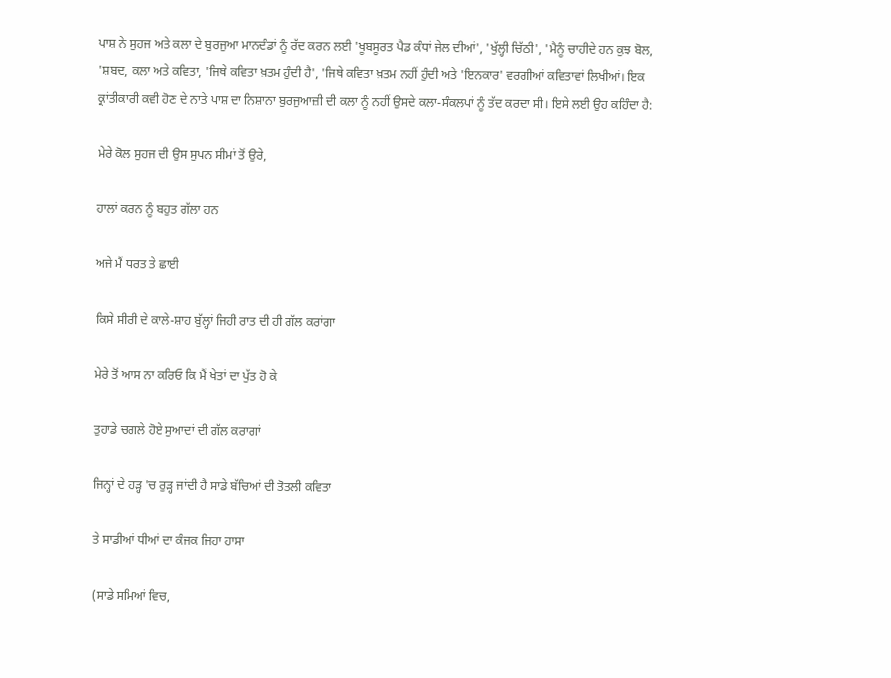ਪਾਸ਼ ਨੇ ਸੁਹਜ ਅਤੇ ਕਲਾ ਦੇ ਬੁਰਜੁਆ ਮਾਨਦੰਡਾਂ ਨੂੰ ਰੱਦ ਕਰਨ ਲਈ 'ਖੂਬਸੂਰਤ ਪੈਡ ਕੰਧਾਂ ਜੇਲ ਦੀਆਂ', 'ਖੁੱਲ੍ਹੀ ਚਿੱਠੀ', 'ਮੈਨੂੰ ਚਾਹੀਦੇ ਹਨ ਕੁਝ ਬੋਲ, 'ਸ਼ਬਦ, ਕਲਾ ਅਤੇ ਕਵਿਤਾ, 'ਜਿਥੇ ਕਵਿਤਾ ਖ਼ਤਮ ਹੁੰਦੀ ਹੈ', 'ਜਿਥੇ ਕਵਿਤਾ ਖ਼ਤਮ ਨਹੀਂ ਹੁੰਦੀ ਅਤੇ 'ਇਨਕਾਰ' ਵਰਗੀਆਂ ਕਵਿਤਾਵਾਂ ਲਿਖੀਆਂ। ਇਕ ਕ੍ਰਾਂਤੀਕਾਰੀ ਕਵੀ ਹੋਣ ਦੇ ਨਾਤੇ ਪਾਸ਼ ਦਾ ਨਿਸ਼ਾਨਾ ਬੁਰਜੁਆਜ਼ੀ ਦੀ ਕਲਾ ਨੂੰ ਨਹੀਂ ਉਸਦੇ ਕਲਾ-ਸੰਕਲਪਾਂ ਨੂੰ ਤੱਦ ਕਰਦਾ ਸੀ। ਇਸੇ ਲਈ ਉਹ ਕਹਿੰਦਾ ਹੈ:

ਮੇਰੇ ਕੋਲ ਸੁਹਜ ਦੀ ਉਸ ਸੁਪਨ ਸੀਮਾਂ ਤੋਂ ਉਰੇ,

ਹਾਲਾਂ ਕਰਨ ਨੂੰ ਬਹੁਤ ਗੱਲਾ ਹਨ

ਅਜੇ ਮੈਂ ਧਰਤ ਤੇ ਛਾਈ

ਕਿਸੇ ਸੀਰੀ ਦੇ ਕਾਲੇ-ਸ਼ਾਹ ਬੁੱਲ੍ਹਾਂ ਜਿਹੀ ਰਾਤ ਦੀ ਹੀ ਗੱਲ ਕਰਾਂਗਾ

ਮੇਰੇ ਤੋਂ ਆਸ ਨਾ ਕਰਿਓ ਕਿ ਮੈਂ ਖੇਤਾਂ ਦਾ ਪੁੱਤ ਹੋ ਕੇ

ਤੁਹਾਡੇ ਚਗਲੇ ਹੋਏ ਸੁਆਦਾਂ ਦੀ ਗੱਲ ਕਰਾਗਾਂ

ਜਿਨ੍ਹਾਂ ਦੇ ਹੜ੍ਹ 'ਚ ਰੁੜ੍ਹ ਜਾਂਦੀ ਹੈ ਸਾਡੇ ਬੱਚਿਆਂ ਦੀ ਤੋਤਲੀ ਕਵਿਤਾ

ਤੇ ਸਾਡੀਆਂ ਧੀਆਂ ਦਾ ਕੰਜਕ ਜਿਹਾ ਹਾਸਾ

(ਸਾਡੇ ਸਮਿਆਂ ਵਿਚ,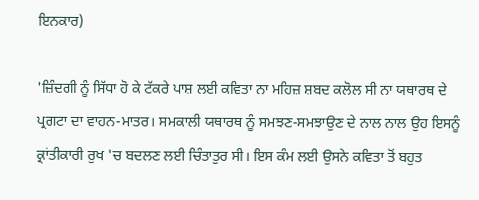ਇਨਕਾਰ)

'ਜ਼ਿੰਦਗੀ ਨੂੰ ਸਿੱਧਾ ਹੋ ਕੇ ਟੱਕਰੇ ਪਾਸ਼ ਲਈ ਕਵਿਤਾ ਨਾ ਮਹਿਜ਼ ਸ਼ਬਦ ਕਲੋਲ ਸੀ ਨਾ ਯਥਾਰਥ ਦੇ ਪ੍ਰਗਟਾ ਦਾ ਵਾਹਨ-ਮਾਤਰ। ਸਮਕਾਲੀ ਯਥਾਰਥ ਨੂੰ ਸਮਝਣ-ਸਮਝਾਉਣ ਦੇ ਨਾਲ ਨਾਲ ਉਹ ਇਸਨੂੰ ਕ੍ਰਾਂਤੀਕਾਰੀ ਰੁਖ 'ਚ ਬਦਲਣ ਲਈ ਚਿੰਤਾਤੁਰ ਸੀ। ਇਸ ਕੰਮ ਲਈ ਉਸਨੇ ਕਵਿਤਾ ਤੋਂ ਬਹੁਤ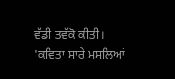ਵੱਡੀ ਤਵੱਕੋ ਕੀਤੀ। 'ਕਵਿਤਾ ਸਾਰੇ ਮਸਲਿਆਂ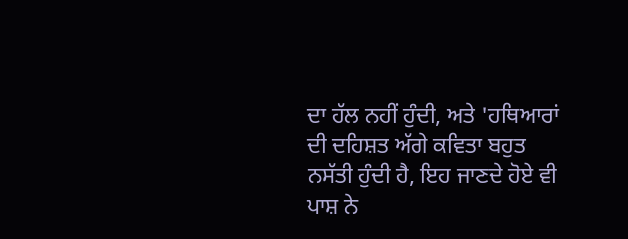ਦਾ ਹੱਲ ਨਹੀਂ ਹੁੰਦੀ, ਅਤੇ 'ਹਥਿਆਰਾਂ ਦੀ ਦਹਿਸ਼ਤ ਅੱਗੇ ਕਵਿਤਾ ਬਹੁਤ ਨਸੱਤੀ ਹੁੰਦੀ ਹੈ, ਇਹ ਜਾਣਦੇ ਹੋਏ ਵੀ ਪਾਸ਼ ਨੇ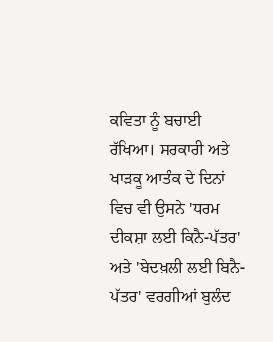ਕਵਿਤਾ ਨੂੰ ਬਚਾਈ ਰੱਖਿਆ। ਸਰਕਾਰੀ ਅਤੇ ਖਾੜਕੂ ਆਤੰਕ ਦੇ ਦਿਨਾਂ ਵਿਚ ਵੀ ਉਸਨੇ 'ਧਰਮ ਦੀਕਸ਼ਾ ਲਈ ਕਿਨੈ-ਪੱਤਰ' ਅਤੇ 'ਬੇਦਖ਼ਲੀ ਲਈ ਬਿਨੈ-ਪੱਤਰ' ਵਰਗੀਆਂ ਬੁਲੰਦ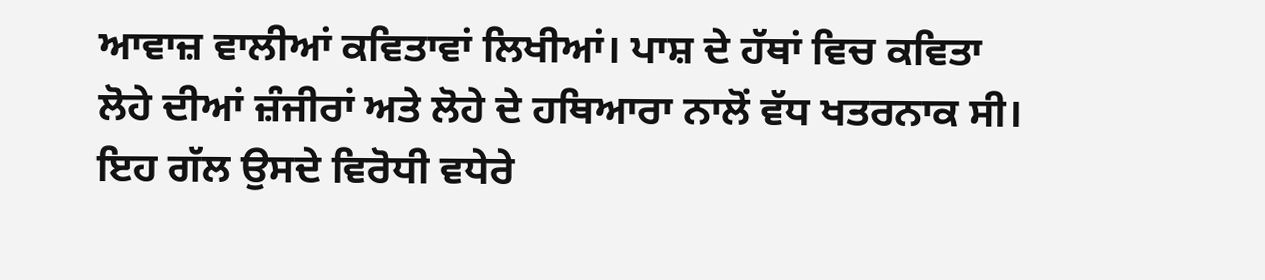ਆਵਾਜ਼ ਵਾਲੀਆਂ ਕਵਿਤਾਵਾਂ ਲਿਖੀਆਂ। ਪਾਸ਼ ਦੇ ਹੱਥਾਂ ਵਿਚ ਕਵਿਤਾ ਲੋਹੇ ਦੀਆਂ ਜ਼ੰਜੀਰਾਂ ਅਤੇ ਲੋਹੇ ਦੇ ਹਥਿਆਰਾ ਨਾਲੋਂ ਵੱਧ ਖਤਰਨਾਕ ਸੀ। ਇਹ ਗੱਲ ਉਸਦੇ ਵਿਰੋਧੀ ਵਧੇਰੇ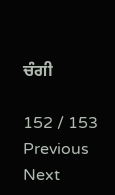ਚੰਗੀ

152 / 153
Previous
Next